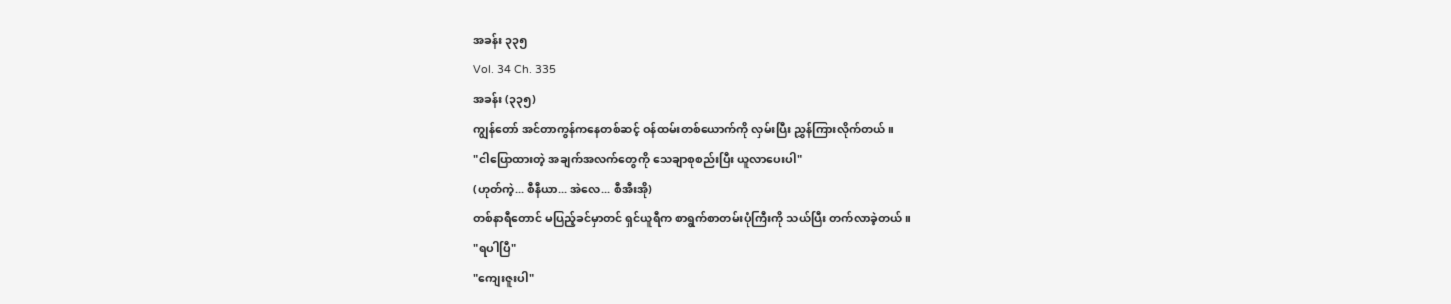အခန်း ၃၃၅
Vol. 34 Ch. 335
အခန်း (၃၃၅)
ကျွန်တော် အင်တာကွန်ကနေတစ်ဆင့် ဝန်ထမ်းတစ်ယောက်ကို လှမ်းပြီး ညွှန်ကြားလိုက်တယ်။
"ငါပြောထားတဲ့ အချက်အလက်တွေကို သေချာစုစည်းပြီး ယူလာပေးပါ"
(ဟုတ်ကဲ့... စီနီယာ... အဲလေ... စီအီးအို)
တစ်နာရီတောင် မပြည့်ခင်မှာတင် ရှင်ယူရီက စာရွက်စာတမ်းပုံကြီးကို သယ်ပြီး တက်လာခဲ့တယ်။
"ရပါပြီ"
"ကျေးဇူးပါ"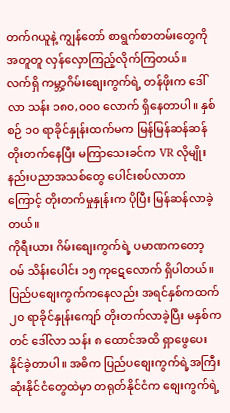တက်ဂယူနဲ့ ကျွန်တော် စာရွက်စာတမ်းတွေကို အတူတူ လှန်လှောကြည့်လိုက်ကြတယ်။
လက်ရှိ ကမ္ဘာ့ဂိမ်းစျေးကွက်ရဲ့ တန်ဖိုးက ဒေါ်လာ သန်း ၁၈၀,၀၀၀ လောက် ရှိနေတာပါ။ နှစ်စဉ် ၁၀ ရာခိုင်နှုန်းထက်မက မြန်မြန်ဆန်ဆန် တိုးတက်နေပြီး မကြာသေးခင်က VR လိုမျိုး နည်းပညာအသစ်တွေ ပေါင်းစပ်လာတာကြောင့် တိုးတက်မှုနှုန်းက ပိုပြီး မြန်ဆန်လာခဲ့တယ်။
ကိုရီးယား ဂိမ်းစျေးကွက်ရဲ့ ပမာဏကတော့ ဝမ် သိန်းပေါင်း ၁၅ ကုဋေလောက် ရှိပါတယ်။ ပြည်ပစျေးကွက်ကနေလည်း အရင်နှစ်ကထက် ၂၀ ရာခိုင်နှုန်းကျော် တိုးတက်လာခဲ့ပြီး မနှစ်ကတင် ဒေါ်လာ သန်း ၈ ထောင်အထိ ရှာဖွေပေးနိုင်ခဲ့တာပါ။ အဓိက ပြည်ပစျေးကွက်ရဲ့အကြီးဆုံးနိုင်ငံတွေထဲမှာ တရုတ်နိုင်ငံက စျေးကွက်ရဲ့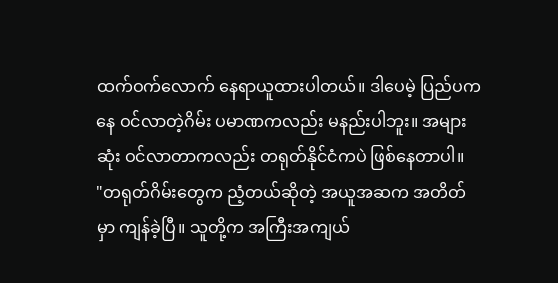ထက်ဝက်လောက် နေရာယူထားပါတယ်။ ဒါပေမဲ့ ပြည်ပကနေ ဝင်လာတဲ့ဂိမ်း ပမာဏကလည်း မနည်းပါဘူး။ အများဆုံး ဝင်လာတာကလည်း တရုတ်နိုင်ငံကပဲ ဖြစ်နေတာပါ။
"တရုတ်ဂိမ်းတွေက ညံ့တယ်ဆိုတဲ့ အယူအဆက အတိတ်မှာ ကျန်ခဲ့ပြီ။ သူတို့က အကြီးအကျယ်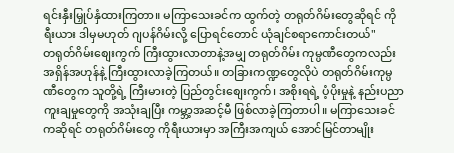ရင်းနှီးမြှုပ်နှံထားကြတာ။ မကြာသေးခင်က ထွက်တဲ့ တရုတ်ဂိမ်းတွေဆိုရင် ကိုရီးယား ဒါမှမဟုတ် ဂျပန်ဂိမ်းလို့ ပြောရင်တောင် ယုံချင်စရာကောင်းတယ်"
တရုတ်ဂိမ်းစျေးကွက် ကြီးထွားလာတာနဲ့အမျှ တရုတ်ဂိမ်း ကုမ္ပဏီတွေကလည်း အရှိန်အဟုန်နဲ့ ကြီးထွားလာခဲ့ကြတယ်။ တခြားကဏ္ဍတွေလိုပဲ တရုတ်ဂိမ်းကုမ္ပဏီတွေက သူတို့ရဲ့ ကြီးမားတဲ့ ပြည်တွင်းစျေးကွက်၊ အစိုးရရဲ့ ပံ့ပိုးမှုနဲ့ နည်းပညာကူးချမှုတွေကို အသုံးချပြီး ကမ္ဘာ့အဆင့်မီ ဖြစ်လာခဲ့ကြတာပါ။ မကြာသေးခင်ကဆိုရင် တရုတ်ဂိမ်းတွေ ကိုရီးယားမှာ အကြီးအကျယ် အောင်မြင်တာမျိုး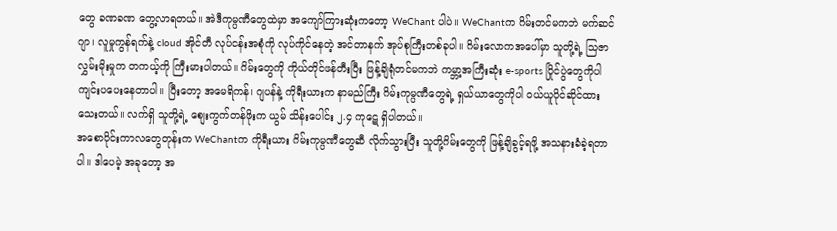တွေ ခဏခဏ တွေ့လာရတယ်။ အဲဒီကုမ္ပဏီတွေထဲမှာ အကျော်ကြားဆုံးကတော့ WeChant ပါပဲ။ WeChantက ဂိမ်းတင်မကဘဲ မက်ဆင်ဂျာ၊ လူမှုကွန်ရက်နဲ့ cloud အိုင်တီ လုပ်ငန်းအစုံကို လုပ်ကိုင်နေတဲ့ အင်တာနက် အုပ်စုကြီးတစ်ခုပါ။ ဂိမ်းလောကအပေါ်မှာ သူတို့ရဲ့ သြဇာလွှမ်းမိုးမှုက တကယ့်ကို ကြီးမားပါတယ်။ ဂိမ်းတွေကို ကိုယ်တိုင်ဖန်တီးပြီး ဖြန့်ချိရုံတင်မကဘဲ ကမ္ဘာ့အကြီးဆုံး e-sports ပြိုင်ပွဲတွေကိုပါ ကျင်းပပေးနေတာပါ။ ပြီးတော့ အမေရိကန်၊ ဂျပန်နဲ့ ကိုရီးယားက နာမည်ကြီး ဂိမ်းကုမ္ပဏီတွေရဲ့ ရှယ်ယာတွေကိုပါ ဝယ်ယူပိုင်ဆိုင်ထားသေးတယ်။ လက်ရှိ သူတို့ရဲ့ စျေးကွက်တန်ဖိုးက ယွမ် သိန်းပေါင်း ၂.၄ ကုဋေ ရှိပါတယ်။
အစောပိုင်းကာလတွေတုန်းက WeChantက ကိုရီးယား ဂိမ်းကုမ္ပဏီတွေဆီ လိုက်သွားပြီး သူတို့ဂိမ်းတွေကို ဖြန့်ချိခွင့်ရဖို့ အသနားခံခဲ့ရတာပါ။ ဒါပေမဲ့ အခုတော့ အ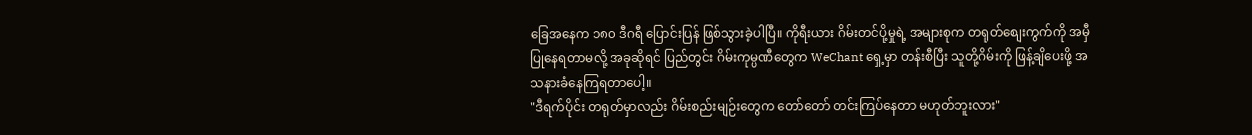ခြေအနေက ၁၈၀ ဒီဂရီ ပြောင်းပြန် ဖြစ်သွားခဲ့ပါပြီ။ ကိုရီးယား ဂိမ်းတင်ပို့မှုရဲ့ အများစုက တရုတ်စျေးကွက်ကို အမှီပြုနေရတာမလို့ အခုဆိုရင် ပြည်တွင်း ဂိမ်းကုမ္ပဏီတွေက WeChant ရှေ့မှာ တန်းစီပြီး သူတို့ဂိမ်းကို ဖြန့်ချိပေးဖို့ အသနားခံနေကြရတာပေါ့။
"ဒီရက်ပိုင်း တရုတ်မှာလည်း ဂိမ်းစည်းမျဉ်းတွေက တော်တော် တင်းကြပ်နေတာ မဟုတ်ဘူးလား"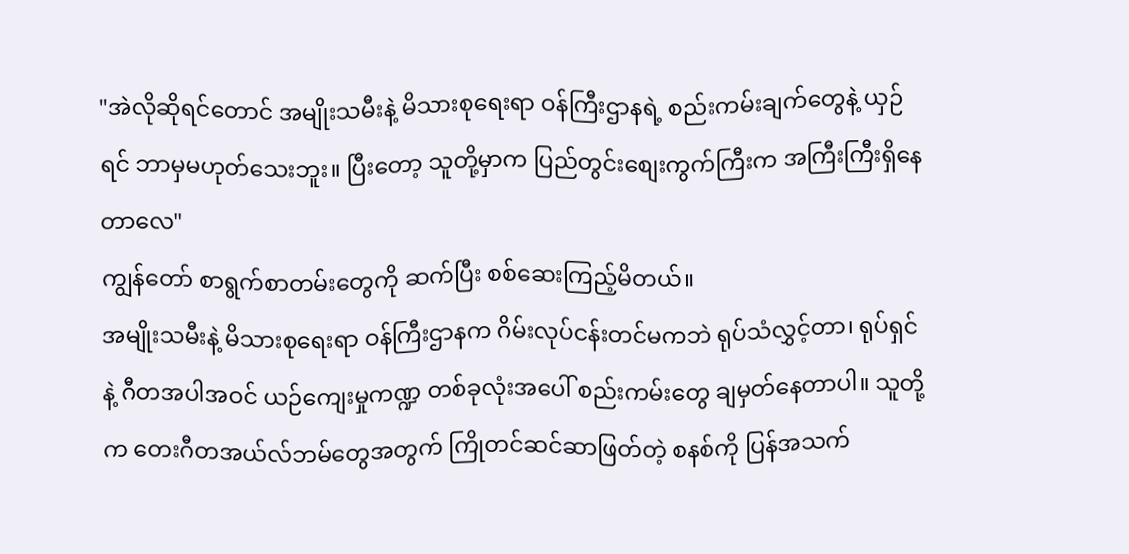"အဲလိုဆိုရင်တောင် အမျိုးသမီးနဲ့ မိသားစုရေးရာ ဝန်ကြီးဌာနရဲ့ စည်းကမ်းချက်တွေနဲ့ ယှဉ်ရင် ဘာမှမဟုတ်သေးဘူး။ ပြီးတော့ သူတို့မှာက ပြည်တွင်းစျေးကွက်ကြီးက အကြီးကြီးရှိနေတာလေ"
ကျွန်တော် စာရွက်စာတမ်းတွေကို ဆက်ပြီး စစ်ဆေးကြည့်မိတယ်။
အမျိုးသမီးနဲ့ မိသားစုရေးရာ ဝန်ကြီးဌာနက ဂိမ်းလုပ်ငန်းတင်မကဘဲ ရုပ်သံလွှင့်တာ၊ ရုပ်ရှင်နဲ့ ဂီတအပါအဝင် ယဉ်ကျေးမှုကဏ္ဍ တစ်ခုလုံးအပေါ် စည်းကမ်းတွေ ချမှတ်နေတာပါ။ သူတို့က တေးဂီတအယ်လ်ဘမ်တွေအတွက် ကြိုတင်ဆင်ဆာဖြတ်တဲ့ စနစ်ကို ပြန်အသက်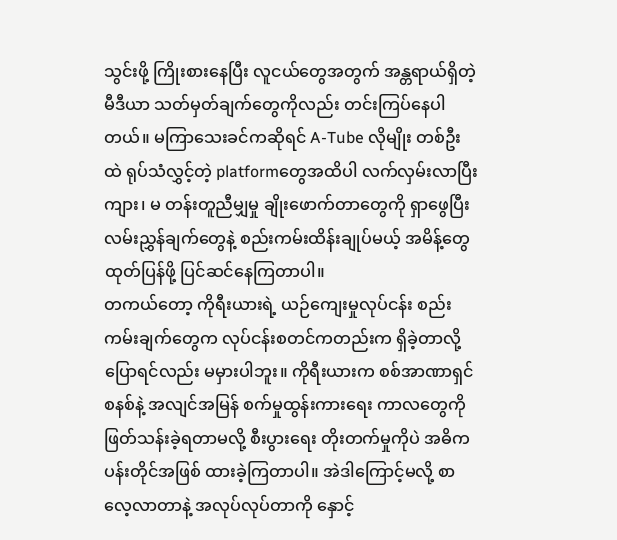သွင်းဖို့ ကြိုးစားနေပြီး လူငယ်တွေအတွက် အန္တရာယ်ရှိတဲ့ မီဒီယာ သတ်မှတ်ချက်တွေကိုလည်း တင်းကြပ်နေပါတယ်။ မကြာသေးခင်ကဆိုရင် A-Tube လိုမျိုး တစ်ဦးထဲ ရုပ်သံလွှင့်တဲ့ platformတွေအထိပါ လက်လှမ်းလာပြီး ကျား၊ မ တန်းတူညီမျှမှု ချိုးဖောက်တာတွေကို ရှာဖွေပြီး လမ်းညွှန်ချက်တွေနဲ့ စည်းကမ်းထိန်းချုပ်မယ့် အမိန့်တွေ ထုတ်ပြန်ဖို့ ပြင်ဆင်နေကြတာပါ။
တကယ်တော့ ကိုရီးယားရဲ့ ယဉ်ကျေးမှုလုပ်ငန်း စည်းကမ်းချက်တွေက လုပ်ငန်းစတင်ကတည်းက ရှိခဲ့တာလို့ ပြောရင်လည်း မမှားပါဘူး။ ကိုရီးယားက စစ်အာဏာရှင်စနစ်နဲ့ အလျင်အမြန် စက်မှုထွန်းကားရေး ကာလတွေကို ဖြတ်သန်းခဲ့ရတာမလို့ စီးပွားရေး တိုးတက်မှုကိုပဲ အဓိက ပန်းတိုင်အဖြစ် ထားခဲ့ကြတာပါ။ အဲဒါကြောင့်မလို့ စာလေ့လာတာနဲ့ အလုပ်လုပ်တာကို နှောင့်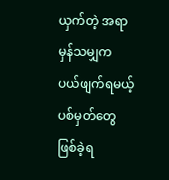ယှက်တဲ့ အရာမှန်သမျှက ပယ်ဖျက်ရမယ့် ပစ်မှတ်တွေ ဖြစ်ခဲ့ရ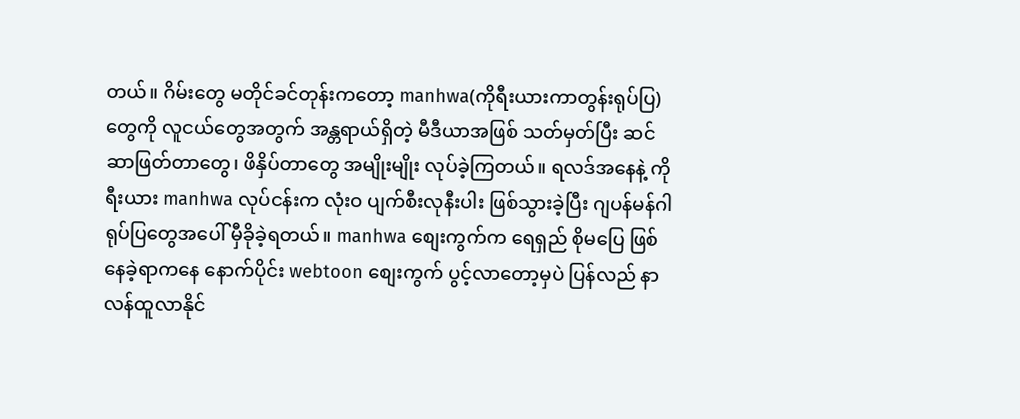တယ်။ ဂိမ်းတွေ မတိုင်ခင်တုန်းကတော့ manhwa(ကိုရီးယားကာတွန်းရုပ်ပြ) တွေကို လူငယ်တွေအတွက် အန္တရာယ်ရှိတဲ့ မီဒီယာအဖြစ် သတ်မှတ်ပြီး ဆင်ဆာဖြတ်တာတွေ၊ ဖိနှိပ်တာတွေ အမျိုးမျိုး လုပ်ခဲ့ကြတယ်။ ရလဒ်အနေနဲ့ ကိုရီးယား manhwa လုပ်ငန်းက လုံးဝ ပျက်စီးလုနီးပါး ဖြစ်သွားခဲ့ပြီး ဂျပန်မန်ဂါရုပ်ပြတွေအပေါ် မှီခိုခဲ့ရတယ်။ manhwa စျေးကွက်က ရေရှည် စိုမပြေ ဖြစ်နေခဲ့ရာကနေ နောက်ပိုင်း webtoon စျေးကွက် ပွင့်လာတော့မှပဲ ပြန်လည် နာလန်ထူလာနိုင်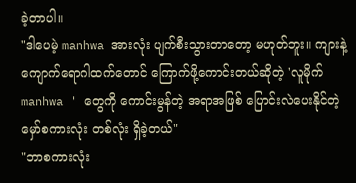ခဲ့တာပါ။
"ဒါပေမဲ့ manhwa အားလုံး ပျက်စီးသွားတာတော့ မဟုတ်ဘူး။ ကျားနဲ့ ကျောက်ရောဂါထက်တောင် ကြောက်ဖို့ကောင်းတယ်ဆိုတဲ့ 'လူမိုက် manhwa ' တွေကို ကောင်းမွန်တဲ့ အရာအဖြစ် ပြောင်းလဲပေးနိုင်တဲ့ မှော်စကားလုံး တစ်လုံး ရှိခဲ့တယ်"
"ဘာစကားလုံး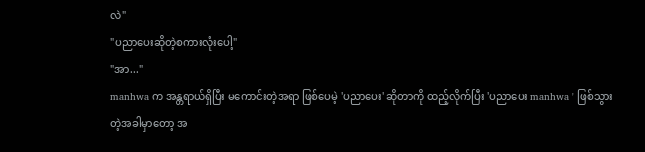လဲ"
"ပညာပေးဆိုတဲ့စကားလုံးပေါ့"
"အာ..."
manhwa က အန္တရာယ်ရှိပြီး မကောင်းတဲ့အရာ ဖြစ်ပေမဲ့ 'ပညာပေး' ဆိုတာကို ထည့်လိုက်ပြီး 'ပညာပေး manhwa ' ဖြစ်သွားတဲ့အခါမှာတော့ အ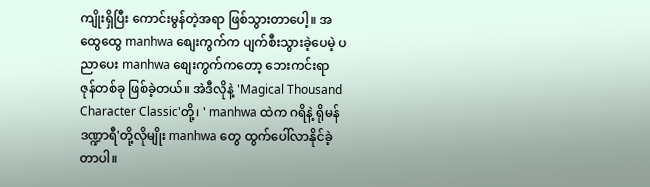ကျိုးရှိပြီး ကောင်းမွန်တဲ့အရာ ဖြစ်သွားတာပေါ့။ အထွေထွေ manhwa စျေးကွက်က ပျက်စီးသွားခဲ့ပေမဲ့ ပညာပေး manhwa စျေးကွက်ကတော့ ဘေးကင်းရာ ဇုန်တစ်ခု ဖြစ်ခဲ့တယ်။ အဲဒီလိုနဲ့ 'Magical Thousand Character Classic'တို့၊ ' manhwa ထဲက ဂရိနဲ့ ရိုမန် ဒဏ္ဍာရီ'တို့လိုမျိုး manhwa တွေ ထွက်ပေါ်လာနိုင်ခဲ့တာပါ။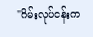"ဂိမ်းလုပ်ငန်းက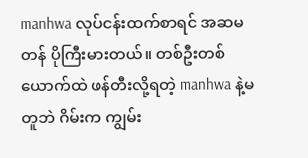manhwa လုပ်ငန်းထက်စာရင် အဆမတန် ပိုကြီးမားတယ်။ တစ်ဦးတစ်ယောက်ထဲ ဖန်တီးလို့ရတဲ့ manhwa နဲ့မတူဘဲ ဂိမ်းက ကျွမ်း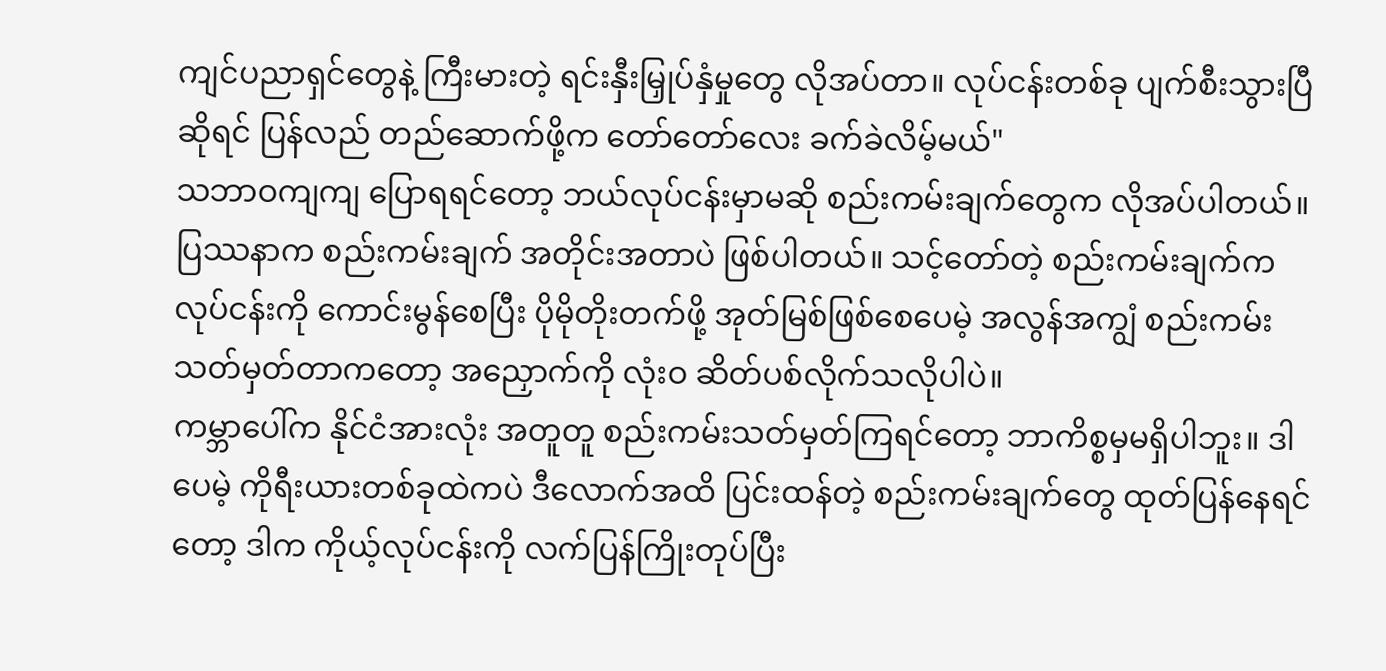ကျင်ပညာရှင်တွေနဲ့ ကြီးမားတဲ့ ရင်းနှီးမြှုပ်နှံမှုတွေ လိုအပ်တာ။ လုပ်ငန်းတစ်ခု ပျက်စီးသွားပြီဆိုရင် ပြန်လည် တည်ဆောက်ဖို့က တော်တော်လေး ခက်ခဲလိမ့်မယ်"
သဘာဝကျကျ ပြောရရင်တော့ ဘယ်လုပ်ငန်းမှာမဆို စည်းကမ်းချက်တွေက လိုအပ်ပါတယ်။ ပြဿနာက စည်းကမ်းချက် အတိုင်းအတာပဲ ဖြစ်ပါတယ်။ သင့်တော်တဲ့ စည်းကမ်းချက်က လုပ်ငန်းကို ကောင်းမွန်စေပြီး ပိုမိုတိုးတက်ဖို့ အုတ်မြစ်ဖြစ်စေပေမဲ့ အလွန်အကျွံ စည်းကမ်းသတ်မှတ်တာကတော့ အညှောက်ကို လုံးဝ ဆိတ်ပစ်လိုက်သလိုပါပဲ။
ကမ္ဘာပေါ်က နိုင်ငံအားလုံး အတူတူ စည်းကမ်းသတ်မှတ်ကြရင်တော့ ဘာကိစ္စမှမရှိပါဘူး။ ဒါပေမဲ့ ကိုရီးယားတစ်ခုထဲကပဲ ဒီလောက်အထိ ပြင်းထန်တဲ့ စည်းကမ်းချက်တွေ ထုတ်ပြန်နေရင်တော့ ဒါက ကိုယ့်လုပ်ငန်းကို လက်ပြန်ကြိုးတုပ်ပြီး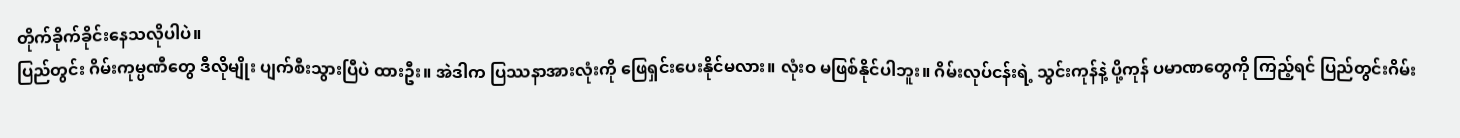တိုက်ခိုက်ခိုင်းနေသလိုပါပဲ။
ပြည်တွင်း ဂိမ်းကုမ္ပဏီတွေ ဒီလိုမျိုး ပျက်စီးသွားပြီပဲ ထားဦး။ အဲဒါက ပြဿနာအားလုံးကို ဖြေရှင်းပေးနိုင်မလား။ လုံးဝ မဖြစ်နိုင်ပါဘူး။ ဂိမ်းလုပ်ငန်းရဲ့ သွင်းကုန်နဲ့ ပို့ကုန် ပမာဏတွေကို ကြည့်ရင် ပြည်တွင်းဂိမ်း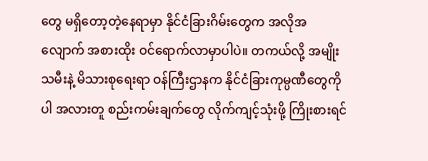တွေ မရှိတော့တဲ့နေရာမှာ နိုင်ငံခြားဂိမ်းတွေက အလိုအလျောက် အစားထိုး ဝင်ရောက်လာမှာပါပဲ။ တကယ်လို့ အမျိုးသမီးနဲ့ မိသားစုရေးရာ ဝန်ကြီးဌာနက နိုင်ငံခြားကုမ္ပဏီတွေကိုပါ အလားတူ စည်းကမ်းချက်တွေ လိုက်ကျင့်သုံးဖို့ ကြိုးစားရင်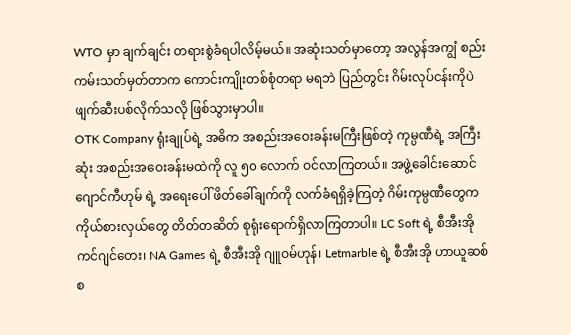WTO မှာ ချက်ချင်း တရားစွဲခံရပါလိမ့်မယ်။ အဆုံးသတ်မှာတော့ အလွန်အကျွံ စည်းကမ်းသတ်မှတ်တာက ကောင်းကျိုးတစ်စုံတရာ မရဘဲ ပြည်တွင်း ဂိမ်းလုပ်ငန်းကိုပဲ ဖျက်ဆီးပစ်လိုက်သလို ဖြစ်သွားမှာပါ။
OTK Company ရုံးချုပ်ရဲ့ အဓိက အစည်းအဝေးခန်းမကြီးဖြစ်တဲ့ ကုမ္ပဏီရဲ့ အကြီးဆုံး အစည်းအဝေးခန်းမထဲကို လူ ၅၀ လောက် ဝင်လာကြတယ်။ အဖွဲ့ခေါင်းဆောင် ဂျောင်ကီဟုမ် ရဲ့ အရေးပေါ် ဖိတ်ခေါ်ချက်ကို လက်ခံရရှိခဲ့ကြတဲ့ ဂိမ်းကုမ္ပဏီတွေက ကိုယ်စားလှယ်တွေ တိတ်တဆိတ် စုရုံးရောက်ရှိလာကြတာပါ။ LC Soft ရဲ့ စီအီးအို ကင်ဂျင်တေး၊ NA Games ရဲ့ စီအီးအို ဂျူဝမ်ဟုန်၊ Letmarble ရဲ့ စီအီးအို ဟာယူဆစ် စ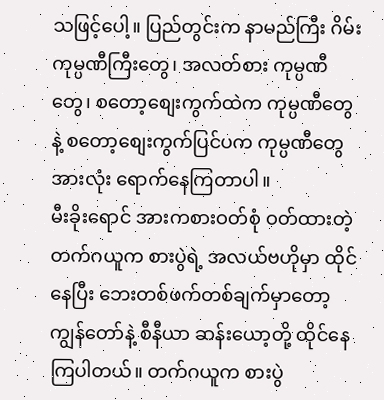သဖြင့်ပေါ့။ ပြည်တွင်းက နာမည်ကြီး ဂိမ်းကုမ္ပဏီကြီးတွေ၊ အလတ်စား ကုမ္ပဏီတွေ၊ စတော့စျေးကွက်ထဲက ကုမ္ပဏီတွေနဲ့ စတော့စျေးကွက်ပြင်ပက ကုမ္ပဏီတွေအားလုံး ရောက်နေကြတာပါ။
မီးခိုးရောင် အားကစားဝတ်စုံ ဝတ်ထားတဲ့ တက်ဂယူက စားပွဲရဲ့ အလယ်ဗဟိုမှာ ထိုင်နေပြီး ဘေးတစ်ဖက်တစ်ချက်မှာတော့ ကျွန်တော်နဲ့ စီနီယာ ဆန်းယော့တို့ ထိုင်နေကြပါတယ်။ တက်ဂယူက စားပွဲ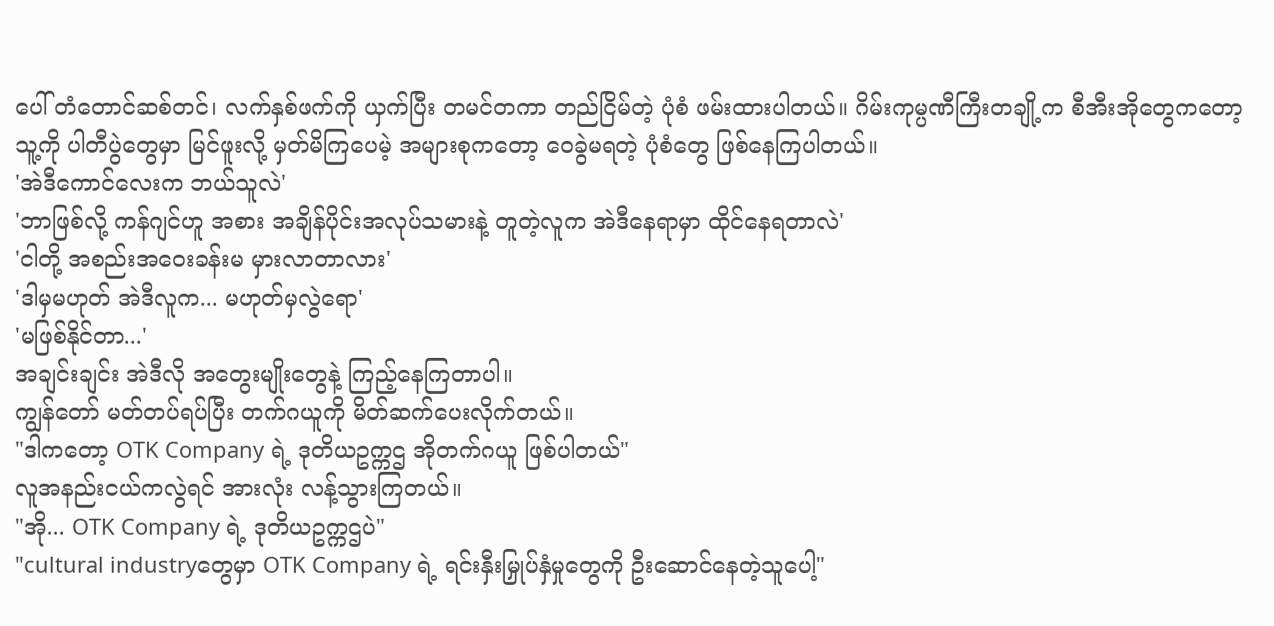ပေါ် တံတောင်ဆစ်တင်၊ လက်နှစ်ဖက်ကို ယှက်ပြီး တမင်တကာ တည်ငြိမ်တဲ့ ပုံစံ ဖမ်းထားပါတယ်။ ဂိမ်းကုမ္ပဏီကြီးတချို့က စီအီးအိုတွေကတော့ သူ့ကို ပါတီပွဲတွေမှာ မြင်ဖူးလို့ မှတ်မိကြပေမဲ့ အများစုကတော့ ဝေခွဲမရတဲ့ ပုံစံတွေ ဖြစ်နေကြပါတယ်။
'အဲဒီကောင်လေးက ဘယ်သူလဲ'
'ဘာဖြစ်လို့ ကန်ဂျင်ဟူ အစား အချိန်ပိုင်းအလုပ်သမားနဲ့ တူတဲ့လူက အဲဒီနေရာမှာ ထိုင်နေရတာလဲ'
'ငါတို့ အစည်းအဝေးခန်းမ မှားလာတာလား'
'ဒါမှမဟုတ် အဲဒီလူက... မဟုတ်မှလွဲရော'
'မဖြစ်နိုင်တာ...'
အချင်းချင်း အဲဒီလို အတွေးမျိုးတွေနဲ့ ကြည့်နေကြတာပါ။
ကျွန်တော် မတ်တပ်ရပ်ပြီး တက်ဂယူကို မိတ်ဆက်ပေးလိုက်တယ်။
"ဒါကတော့ OTK Company ရဲ့ ဒုတိယဥက္ကဌ အိုတက်ဂယူ ဖြစ်ပါတယ်"
လူအနည်းငယ်ကလွဲရင် အားလုံး လန့်သွားကြတယ်။
"အို... OTK Company ရဲ့ ဒုတိယဥက္ကဌပဲ"
"cultural industryတွေမှာ OTK Company ရဲ့ ရင်းနှီးမြှုပ်နှံမှုတွေကို ဦးဆောင်နေတဲ့သူပေါ့"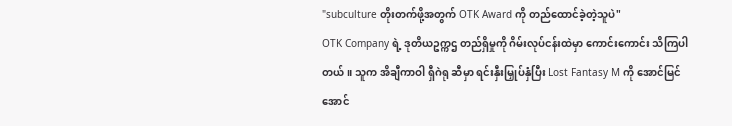"subculture တိုးတက်ဖို့အတွက် OTK Award ကို တည်ထောင်ခဲ့တဲ့သူပဲ"
OTK Company ရဲ့ ဒုတိယဥက္ကဌ တည်ရှိမှုကို ဂိမ်းလုပ်ငန်းထဲမှာ ကောင်းကောင်း သိကြပါတယ်။ သူက အိချီကာဝါ ရှီဂဲရု ဆီမှာ ရင်းနှီးမြှုပ်နှံပြီး Lost Fantasy M ကို အောင်မြင်အောင်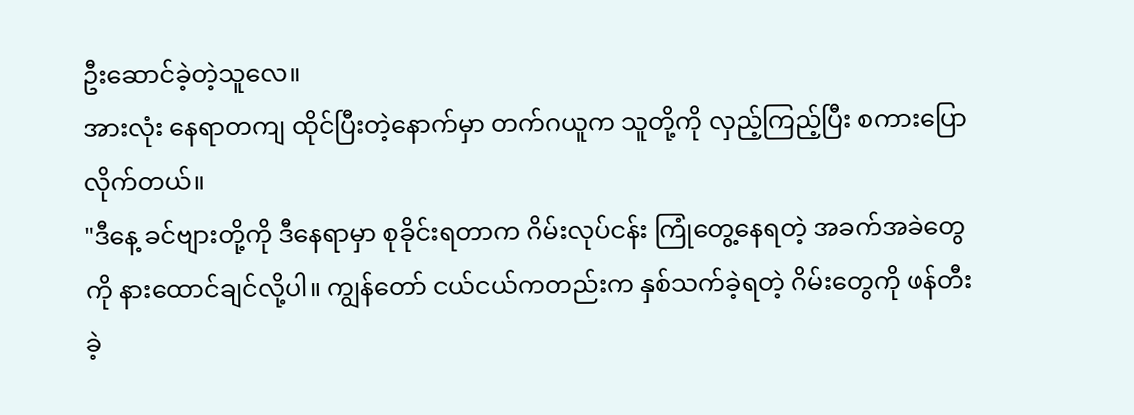ဦးဆောင်ခဲ့တဲ့သူလေ။
အားလုံး နေရာတကျ ထိုင်ပြီးတဲ့နောက်မှာ တက်ဂယူက သူတို့ကို လှည့်ကြည့်ပြီး စကားပြောလိုက်တယ်။
"ဒီနေ့ ခင်ဗျားတို့ကို ဒီနေရာမှာ စုခိုင်းရတာက ဂိမ်းလုပ်ငန်း ကြုံတွေ့နေရတဲ့ အခက်အခဲတွေကို နားထောင်ချင်လို့ပါ။ ကျွန်တော် ငယ်ငယ်ကတည်းက နှစ်သက်ခဲ့ရတဲ့ ဂိမ်းတွေကို ဖန်တီးခဲ့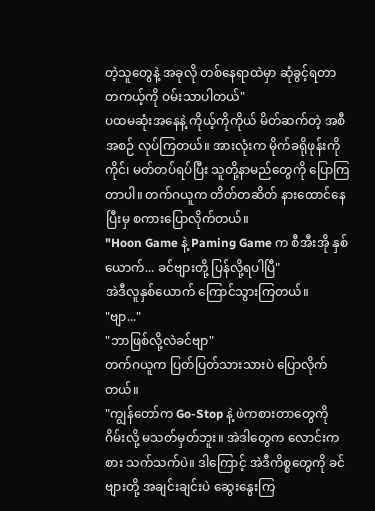တဲ့သူတွေနဲ့ အခုလို တစ်နေရာထဲမှာ ဆုံခွင့်ရတာ တကယ့်ကို ဝမ်းသာပါတယ်"
ပထမဆုံးအနေနဲ့ ကိုယ့်ကိုကိုယ် မိတ်ဆက်တဲ့ အစီအစဉ် လုပ်ကြတယ်။ အားလုံးက မိုက်ခရိုဖုန်းကို ကိုင်၊ မတ်တပ်ရပ်ပြီး သူတို့နာမည်တွေကို ပြောကြတာပါ။ တက်ဂယူက တိတ်တဆိတ် နားထောင်နေပြီးမှ စကားပြောလိုက်တယ်။
"Hoon Game နဲ့ Paming Game က စီအီးအို နှစ်ယောက်... ခင်ဗျားတို့ ပြန်လို့ရပါပြီ"
အဲဒီလူနှစ်ယောက် ကြောင်သွားကြတယ်။
"ဗျာ..."
"ဘာဖြစ်လို့လဲခင်ဗျာ"
တက်ဂယူက ပြတ်ပြတ်သားသားပဲ ပြောလိုက်တယ်။
"ကျွန်တော်က Go-Stop နဲ့ ဖဲကစားတာတွေကို ဂိမ်းလို့ မသတ်မှတ်ဘူး။ အဲဒါတွေက လောင်းကစား သက်သက်ပဲ။ ဒါကြောင့် အဲဒီကိစ္စတွေကို ခင်ဗျားတို့ အချင်းချင်းပဲ ဆွေးနွေးကြ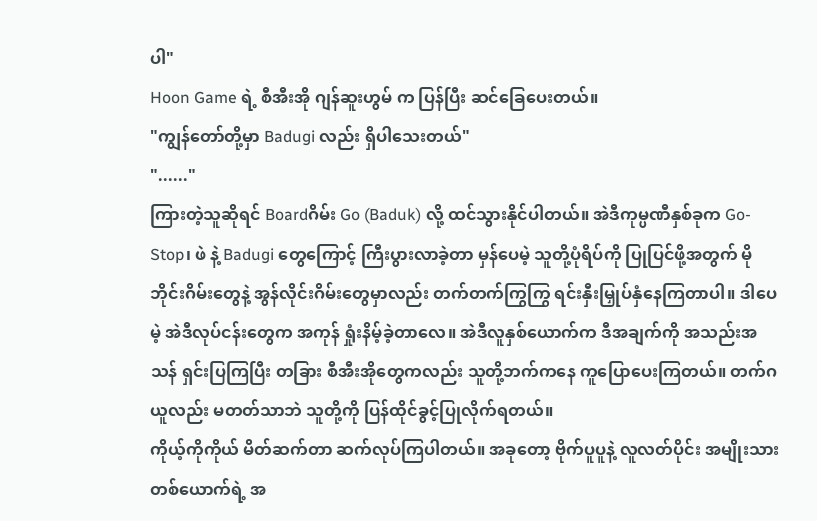ပါ"
Hoon Game ရဲ့ စီအီးအို ဂျန်ဆူးဟွမ် က ပြန်ပြီး ဆင်ခြေပေးတယ်။
"ကျွန်တော်တို့မှာ Badugi လည်း ရှိပါသေးတယ်"
"......"
ကြားတဲ့သူဆိုရင် Boardဂိမ်း Go (Baduk) လို့ ထင်သွားနိုင်ပါတယ်။ အဲဒီကုမ္ပဏီနှစ်ခုက Go-Stop၊ ဖဲ နဲ့ Badugi တွေကြောင့် ကြီးပွားလာခဲ့တာ မှန်ပေမဲ့ သူတို့ပုံရိပ်ကို ပြုပြင်ဖို့အတွက် မိုဘိုင်းဂိမ်းတွေနဲ့ အွန်လိုင်းဂိမ်းတွေမှာလည်း တက်တက်ကြွကြွ ရင်းနှီးမြှုပ်နှံနေကြတာပါ။ ဒါပေမဲ့ အဲဒီလုပ်ငန်းတွေက အကုန် ရှုံးနိမ့်ခဲ့တာလေ။ အဲဒီလူနှစ်ယောက်က ဒီအချက်ကို အသည်းအသန် ရှင်းပြကြပြီး တခြား စီအီးအိုတွေကလည်း သူတို့ဘက်ကနေ ကူပြောပေးကြတယ်။ တက်ဂယူလည်း မတတ်သာဘဲ သူတို့ကို ပြန်ထိုင်ခွင့်ပြုလိုက်ရတယ်။
ကိုယ့်ကိုကိုယ် မိတ်ဆက်တာ ဆက်လုပ်ကြပါတယ်။ အခုတော့ ဗိုက်ပူပူနဲ့ လူလတ်ပိုင်း အမျိုးသားတစ်ယောက်ရဲ့ အ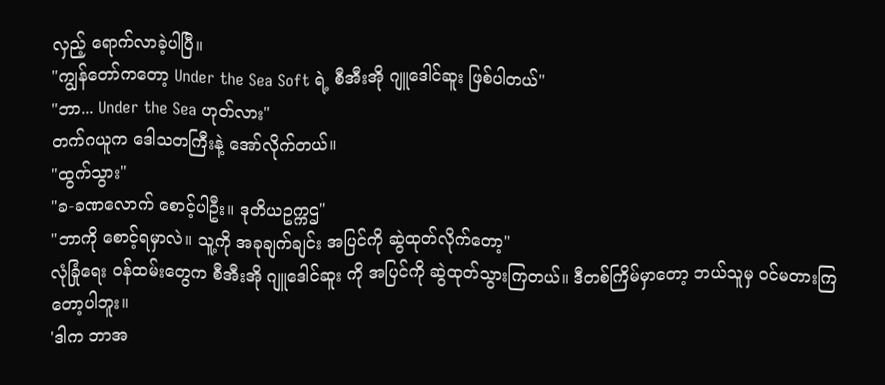လှည့် ရောက်လာခဲ့ပါပြီ။
"ကျွန်တော်ကတော့ Under the Sea Soft ရဲ့ စီအီးအို ဂျူဒေါင်ဆူး ဖြစ်ပါတယ်"
"ဘာ... Under the Sea ဟုတ်လား"
တက်ဂယူက ဒေါသတကြီးနဲ့ အော်လိုက်တယ်။
"ထွက်သွား"
"ခ-ခဏလောက် စောင့်ပါဦး။ ဒုတိယဥက္ကဌ"
"ဘာကို စောင့်ရမှာလဲ။ သူ့ကို အခုချက်ချင်း အပြင်ကို ဆွဲထုတ်လိုက်တော့"
လုံခြုံရေး ဝန်ထမ်းတွေက စီအီးအို ဂျူဒေါင်ဆူး ကို အပြင်ကို ဆွဲထုတ်သွားကြတယ်။ ဒီတစ်ကြိမ်မှာတော့ ဘယ်သူမှ ဝင်မတားကြတော့ပါဘူး။
'ဒါက ဘာအ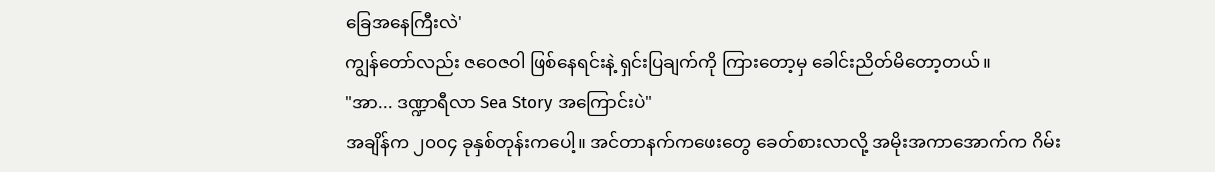ခြေအနေကြီးလဲ'
ကျွန်တော်လည်း ဇဝေဇဝါ ဖြစ်နေရင်းနဲ့ ရှင်းပြချက်ကို ကြားတော့မှ ခေါင်းညိတ်မိတော့တယ်။
"အာ... ဒဏ္ဍာရီလာ Sea Story အကြောင်းပဲ"
အချိန်က ၂၀၀၄ ခုနှစ်တုန်းကပေါ့။ အင်တာနက်ကဖေးတွေ ခေတ်စားလာလို့ အမိုးအကာအောက်က ဂိမ်း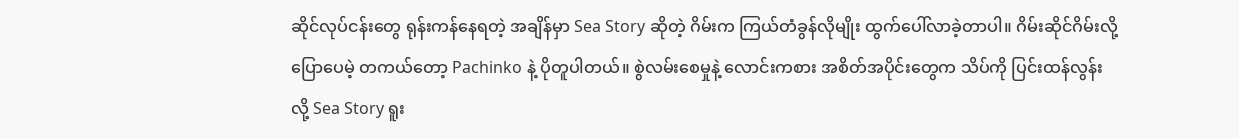ဆိုင်လုပ်ငန်းတွေ ရုန်းကန်နေရတဲ့ အချိန်မှာ Sea Story ဆိုတဲ့ ဂိမ်းက ကြယ်တံခွန်လိုမျိုး ထွက်ပေါ်လာခဲ့တာပါ။ ဂိမ်းဆိုင်ဂိမ်းလို့ ပြောပေမဲ့ တကယ်တော့ Pachinko နဲ့ ပိုတူပါတယ်။ စွဲလမ်းစေမှုနဲ့ လောင်းကစား အစိတ်အပိုင်းတွေက သိပ်ကို ပြင်းထန်လွန်းလို့ Sea Story ရူး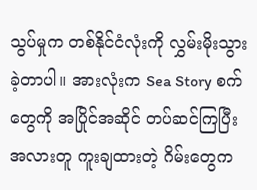သွပ်မှုက တစ်နိုင်ငံလုံးကို လွှမ်းမိုးသွားခဲ့တာပါ။ အားလုံးက Sea Story စက်တွေကို အပြိုင်အဆိုင် တပ်ဆင်ကြပြီး အလားတူ ကူးချထားတဲ့ ဂိမ်းတွေက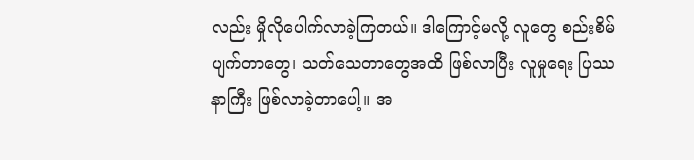လည်း မှိုလိုပေါက်လာခဲ့ကြတယ်။ ဒါကြောင့်မလို့ လူတွေ စည်းစိမ်ပျက်တာတွေ၊ သတ်သေတာတွေအထိ ဖြစ်လာပြီး လူမှုရေး ပြဿနာကြီး ဖြစ်လာခဲ့တာပေါ့။ အ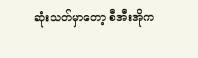ဆုံးသတ်မှာတော့ စီအီးအိုက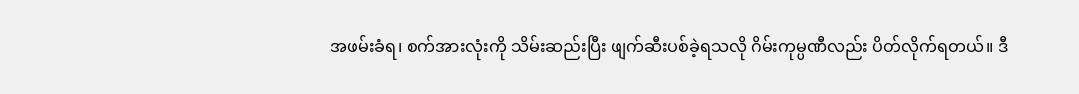အဖမ်းခံရ၊ စက်အားလုံးကို သိမ်းဆည်းပြီး ဖျက်ဆီးပစ်ခဲ့ရသလို ဂိမ်းကုမ္ပဏီလည်း ပိတ်လိုက်ရတယ်။ ဒီ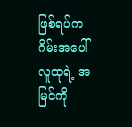ဖြစ်ရပ်က ဂိမ်းအပေါ် လူထုရဲ့ အမြင်ကို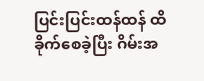ပြင်းပြင်းထန်ထန် ထိခိုက်စေခဲ့ပြီး ဂိမ်းအ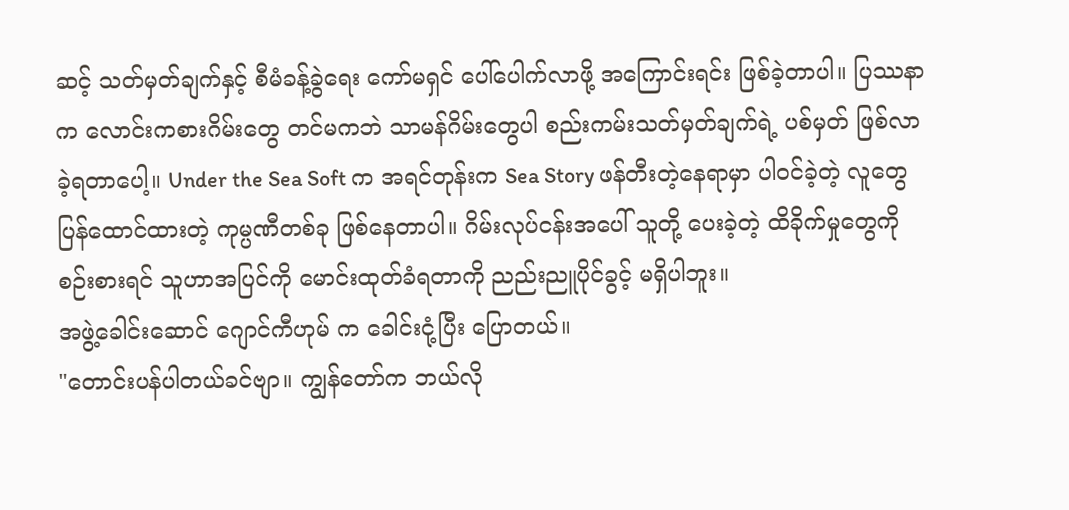ဆင့် သတ်မှတ်ချက်နှင့် စီမံခန့်ခွဲရေး ကော်မရှင် ပေါ်ပေါက်လာဖို့ အကြောင်းရင်း ဖြစ်ခဲ့တာပါ။ ပြဿနာက လောင်းကစားဂိမ်းတွေ တင်မကဘဲ သာမန်ဂိမ်းတွေပါ စည်းကမ်းသတ်မှတ်ချက်ရဲ့ ပစ်မှတ် ဖြစ်လာခဲ့ရတာပေါ့။ Under the Sea Soft က အရင်တုန်းက Sea Story ဖန်တီးတဲ့နေရာမှာ ပါဝင်ခဲ့တဲ့ လူတွေ ပြန်ထောင်ထားတဲ့ ကုမ္ပဏီတစ်ခု ဖြစ်နေတာပါ။ ဂိမ်းလုပ်ငန်းအပေါ် သူတို့ ပေးခဲ့တဲ့ ထိခိုက်မှုတွေကို စဉ်းစားရင် သူဟာအပြင်ကို မောင်းထုတ်ခံရတာကို ညည်းညူပိုင်ခွင့် မရှိပါဘူး။
အဖွဲ့ခေါင်းဆောင် ဂျောင်ကီဟုမ် က ခေါင်းငုံ့ပြီး ပြောတယ်။
"တောင်းပန်ပါတယ်ခင်ဗျာ။ ကျွန်တော်က ဘယ်လို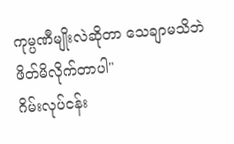ကုမ္ပဏီမျိုးလဲဆိုတာ သေချာမသိဘဲ ဖိတ်မိလိုက်တာပါ"
ဂိမ်းလုပ်ငန်း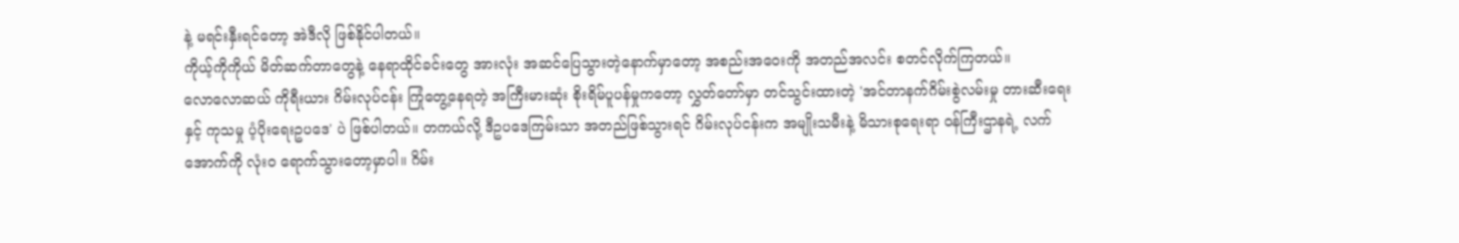နဲ့ မရင်းနှီးရင်တော့ အဲဒီလို ဖြစ်နိုင်ပါတယ်။
ကိုယ့်ကိုကိုယ် မိတ်ဆက်တာတွေနဲ့ နေရာထိုင်ခင်းတွေ အားလုံး အဆင်ပြေသွားတဲ့နောက်မှာတော့ အစည်းအဝေးကို အတည်အလင်း စတင်လိုက်ကြတယ်။
လောလောဆယ် ကိုရီးယား ဂိမ်းလုပ်ငန်း ကြုံတွေ့နေရတဲ့ အကြီးမားဆုံး စိုးရိမ်ပူပန်မှုကတော့ လွှတ်တော်မှာ တင်သွင်းထားတဲ့ 'အင်တာနက်ဂိမ်းစွဲလမ်းမှု တားဆီးရေးနှင့် ကုသမှု ပံ့ပိုးရေးဥပဒေ' ပဲ ဖြစ်ပါတယ်။ တကယ်လို့ ဒီဥပဒေကြမ်းသာ အတည်ဖြစ်သွားရင် ဂိမ်းလုပ်ငန်းက အမျိုးသမီးနဲ့ မိသားစုရေးရာ ဝန်ကြီးဌာနရဲ့ လက်အောက်ကို လုံးဝ ရောက်သွားတော့မှာပါ။ ဂိမ်း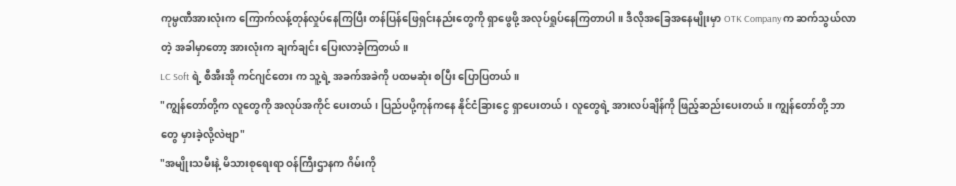ကုမ္ပဏီအားလုံးက ကြောက်လန့်တုန်လှုပ်နေကြပြီး တန်ပြန်ဖြေရှင်းနည်းတွေကို ရှာဖွေဖို့ အလုပ်ရှုပ်နေကြတာပါ။ ဒီလိုအခြေအနေမျိုးမှာ OTK Company က ဆက်သွယ်လာတဲ့ အခါမှာတော့ အားလုံးက ချက်ချင်း ပြေးလာခဲ့ကြတယ်။
LC Soft ရဲ့ စီအီးအို ကင်ဂျင်တေး က သူ့ရဲ့ အခက်အခဲကို ပထမဆုံး စပြီး ပြောပြတယ်။
"ကျွန်တော်တို့က လူတွေကို အလုပ်အကိုင် ပေးတယ်၊ ပြည်ပပို့ကုန်ကနေ နိုင်ငံခြားငွေ ရှာပေးတယ်၊ လူတွေရဲ့ အားလပ်ချိန်ကို ဖြည့်ဆည်းပေးတယ်။ ကျွန်တော်တို့ ဘာတွေ မှားခဲ့လို့လဲဗျာ"
"အမျိုးသမီးနဲ့ မိသားစုရေးရာ ဝန်ကြီးဌာနက ဂိမ်းကို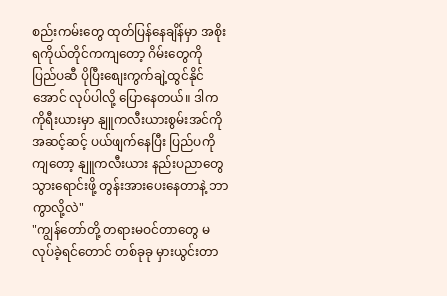စည်းကမ်းတွေ ထုတ်ပြန်နေချိန်မှာ အစိုးရကိုယ်တိုင်ကကျတော့ ဂိမ်းတွေကို ပြည်ပဆီ ပိုပြီးစျေးကွက်ချဲ့ထွင်နိုင်အောင် လုပ်ပါလို့ ပြောနေတယ်။ ဒါက ကိုရီးယားမှာ နျူကလီးယားစွမ်းအင်ကို အဆင့်ဆင့် ပယ်ဖျက်နေပြီး ပြည်ပကိုကျတော့ နျူကလီးယား နည်းပညာတွေ သွားရောင်းဖို့ တွန်းအားပေးနေတာနဲ့ ဘာကွာလို့လဲ"
"ကျွန်တော်တို့ တရားမဝင်တာတွေ မလုပ်ခဲ့ရင်တောင် တစ်ခုခု မှားယွင်းတာ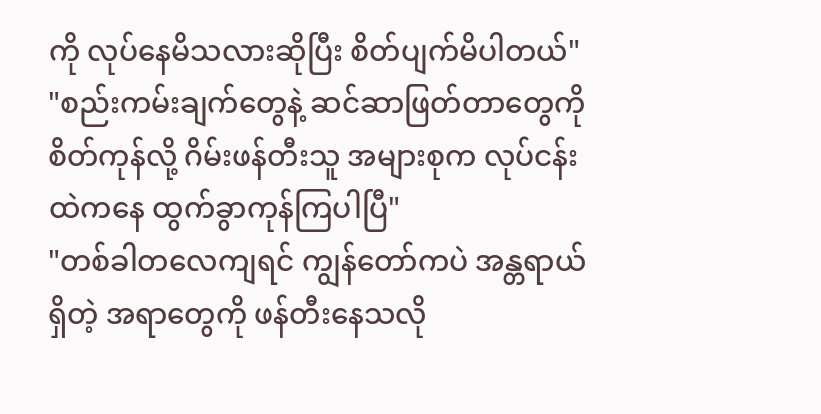ကို လုပ်နေမိသလားဆိုပြီး စိတ်ပျက်မိပါတယ်"
"စည်းကမ်းချက်တွေနဲ့ ဆင်ဆာဖြတ်တာတွေကို စိတ်ကုန်လို့ ဂိမ်းဖန်တီးသူ အများစုက လုပ်ငန်းထဲကနေ ထွက်ခွာကုန်ကြပါပြီ"
"တစ်ခါတလေကျရင် ကျွန်တော်ကပဲ အန္တရာယ်ရှိတဲ့ အရာတွေကို ဖန်တီးနေသလို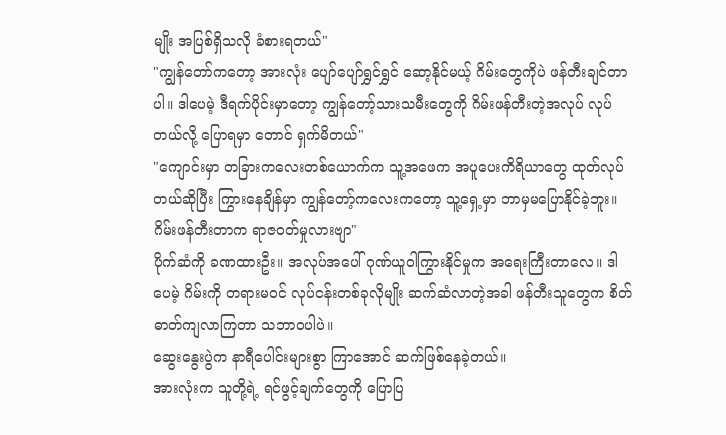မျိုး အပြစ်ရှိသလို ခံစားရတယ်"
"ကျွန်တော်ကတော့ အားလုံး ပျော်ပျော်ရွှင်ရွှင် ဆော့နိုင်မယ့် ဂိမ်းတွေကိုပဲ ဖန်တီးချင်တာပါ။ ဒါပေမဲ့ ဒီရက်ပိုင်းမှာတော့ ကျွန်တော့်သားသမီးတွေကို ဂိမ်းဖန်တီးတဲ့အလုပ် လုပ်တယ်လို့ ပြောရမှာ တောင် ရှက်မိတယ်"
"ကျောင်းမှာ တခြားကလေးတစ်ယောက်က သူ့အဖေက အပူပေးကိရိယာတွေ ထုတ်လုပ်တယ်ဆိုပြီး ကြွားနေချိန်မှာ ကျွန်တော့်ကလေးကတော့ သူ့ရှေ့မှာ ဘာမှမပြောနိုင်ခဲ့ဘူး။ ဂိမ်းဖန်တီးတာက ရာဇဝတ်မှုလားဗျာ"
ပိုက်ဆံကို ခဏထားဦး။ အလုပ်အပေါ် ဂုဏ်ယူဝါကြွားနိုင်မှုက အရေးကြီးတာလေ။ ဒါပေမဲ့ ဂိမ်းကို တရားမဝင် လုပ်ငန်းတစ်ခုလိုမျိုး ဆက်ဆံလာတဲ့အခါ ဖန်တီးသူတွေက စိတ်ဓာတ်ကျလာကြတာ သဘာဝပါပဲ။
ဆွေးနွေးပွဲက နာရီပေါင်းများစွာ ကြာအောင် ဆက်ဖြစ်နေခဲ့တယ်။
အားလုံးက သူတို့ရဲ့ ရင်ဖွင့်ချက်တွေကို ပြောပြ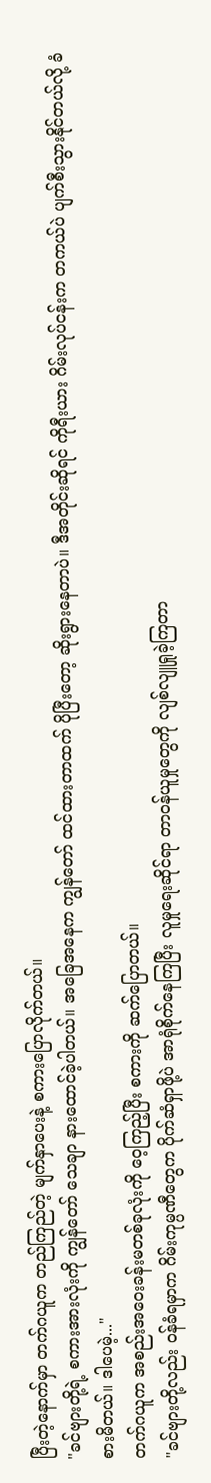ပြီးတဲ့နောက်မှာ တက်ဂယူက တည်ကြည်တဲ့ မျက်နှာပေးနဲ့ စကားပြောလိုက်တယ်။
"ခင်ဗျားတို့ရဲ့ စကားအားလုံးကို ကျွန်တော် သေချာ နားထောင်ခဲ့ပါတယ်။ အခြေအနေက ကျွန်တော် ထင်ထားတာထက် ပိုပြီးတော့ ဆိုးရွားနေတာပဲ။ ဒီအတိုင်းဆိုရင် ကိုရီးယား ဂိမ်းလုပ်ငန်းက တကယ်ပဲ ပျက်စီးသွားနိုင်တယ်လို့ ခံစားမိတယ်။ ဒါပေမဲ့..."
တက်ဂယူက အစည်းအဝေးခန်းမတစ်ခုလုံးကို ဝေ့ကြည့်ပြီး စကားကို ဆက်ပြောတယ်။
"ခင်ဗျားတို့လည်း ဝန်ခံရမှာက ဂိမ်းကုမ္ပဏီတွေက ပိုက်ဆံရှာဖို့ပဲ အာရုံစိုက်နေကြပြီး လူမှုရေးဆိုင်ရာ တာဝန်ယူမှုတွေကို လျစ်လျူရှုခဲ့ကြတာ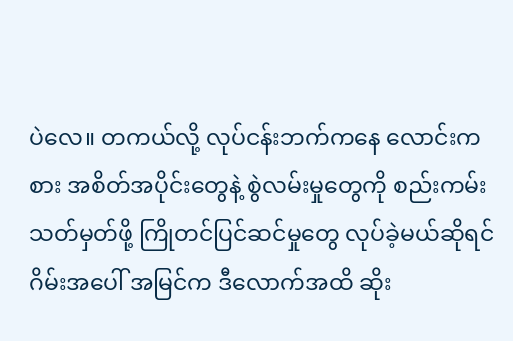ပဲလေ။ တကယ်လို့ လုပ်ငန်းဘက်ကနေ လောင်းကစား အစိတ်အပိုင်းတွေနဲ့ စွဲလမ်းမှုတွေကို စည်းကမ်းသတ်မှတ်ဖို့ ကြိုတင်ပြင်ဆင်မှုတွေ လုပ်ခဲ့မယ်ဆိုရင် ဂိမ်းအပေါ် အမြင်က ဒီလောက်အထိ ဆိုး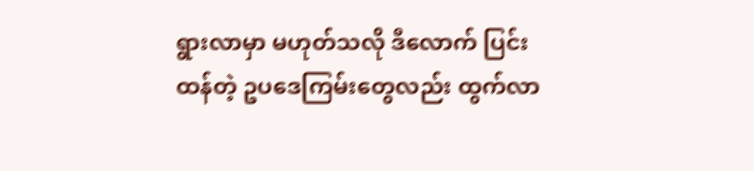ရွားလာမှာ မဟုတ်သလို ဒီလောက် ပြင်းထန်တဲ့ ဥပဒေကြမ်းတွေလည်း ထွက်လာ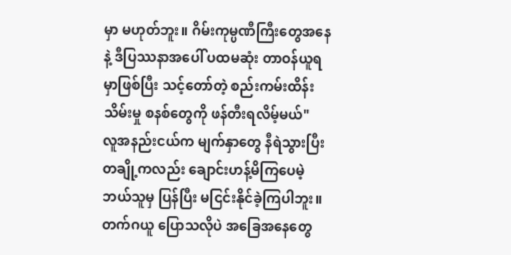မှာ မဟုတ်ဘူး။ ဂိမ်းကုမ္ပဏီကြီးတွေအနေနဲ့ ဒီပြဿနာအပေါ် ပထမဆုံး တာဝန်ယူရမှာဖြစ်ပြီး သင့်တော်တဲ့ စည်းကမ်းထိန်းသိမ်းမှု စနစ်တွေကို ဖန်တီးရလိမ့်မယ်"
လူအနည်းငယ်က မျက်နှာတွေ နီရဲသွားပြီး တချို့ကလည်း ချောင်းဟန့်မိကြပေမဲ့ ဘယ်သူမှ ပြန်ပြီး မငြင်းနိုင်ခဲ့ကြပါဘူး။ တက်ဂယူ ပြောသလိုပဲ အခြေအနေတွေ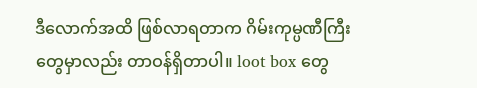ဒီလောက်အထိ ဖြစ်လာရတာက ဂိမ်းကုမ္ပဏီကြီးတွေမှာလည်း တာဝန်ရှိတာပါ။ loot box တွေ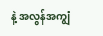နဲ့ အလွန်အကျွံ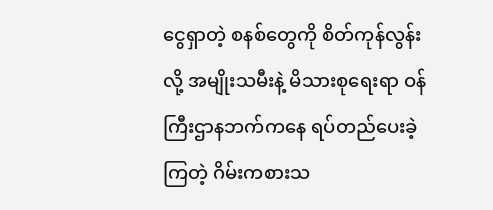ငွေရှာတဲ့ စနစ်တွေကို စိတ်ကုန်လွန်းလို့ အမျိုးသမီးနဲ့ မိသားစုရေးရာ ဝန်ကြီးဌာနဘက်ကနေ ရပ်တည်ပေးခဲ့ကြတဲ့ ဂိမ်းကစားသ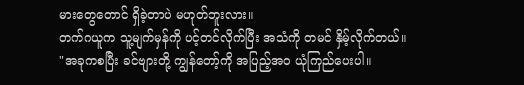မားတွေတောင် ရှိခဲ့တာပဲ မဟုတ်ဘူးလား။
တက်ဂယူက သူ့မျက်မှန်ကို ပင့်တင်လိုက်ပြီး အသံကို တမင် နှိမ့်လိုက်တယ်။
"အခုကစပြီး ခင်ဗျားတို့ ကျွန်တော့်ကို အပြည့်အဝ ယုံကြည်ပေးပါ။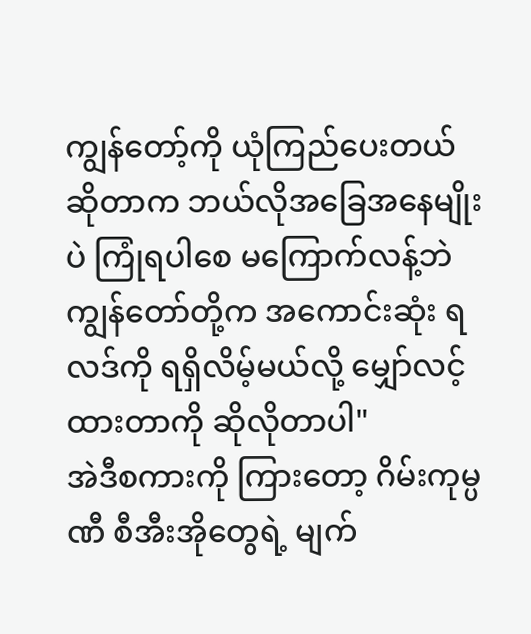ကျွန်တော့်ကို ယုံကြည်ပေးတယ်ဆိုတာက ဘယ်လိုအခြေအနေမျိုးပဲ ကြုံရပါစေ မကြောက်လန့်ဘဲ ကျွန်တော်တို့က အကောင်းဆုံး ရလဒ်ကို ရရှိလိမ့်မယ်လို့ မျှော်လင့်ထားတာကို ဆိုလိုတာပါ"
အဲဒီစကားကို ကြားတော့ ဂိမ်းကုမ္ပဏီ စီအီးအိုတွေရဲ့ မျက်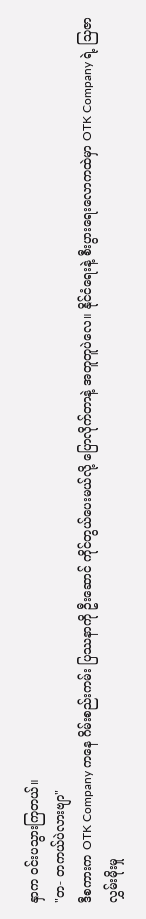နှာက ဝင်းပသွားကြတယ်။
"တ- တကယ်ပဲလားဗျာ"
ဒီစကားက OTK Company ကနေ ဂိမ်းစည်းကမ်း ပြဿနာကို ဦးဆောင် ကိုင်တွယ်ပေးမယ်လို့ ပြောလိုက်တာနဲ့ အတူတူပဲလေ။ နိုင်ငံရေးနဲ့ စီးပွားရေးလောကထဲမှာ OTK Company ရဲ့ သြဇာလွှမ်းမိုးမှု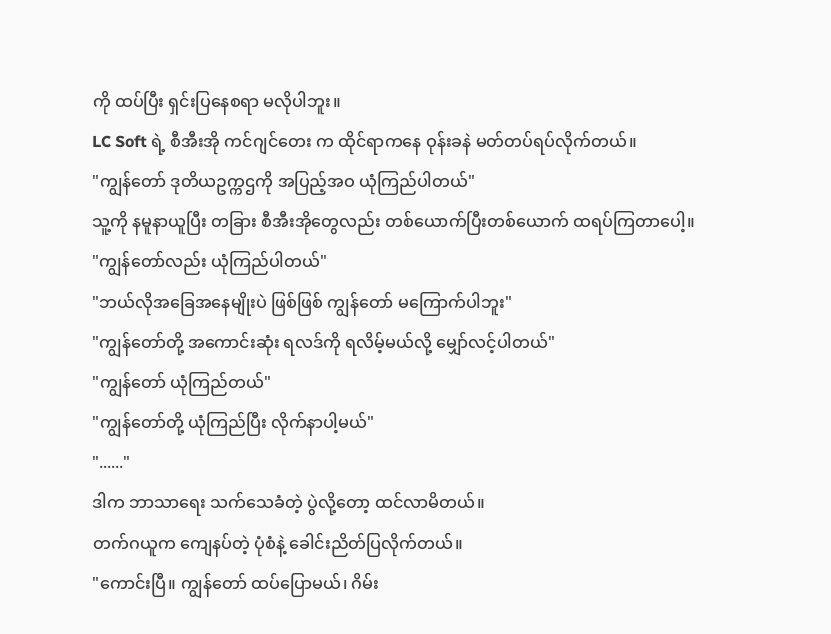ကို ထပ်ပြီး ရှင်းပြနေစရာ မလိုပါဘူး။
LC Soft ရဲ့ စီအီးအို ကင်ဂျင်တေး က ထိုင်ရာကနေ ဝုန်းခနဲ မတ်တပ်ရပ်လိုက်တယ်။
"ကျွန်တော် ဒုတိယဥက္ကဌကို အပြည့်အဝ ယုံကြည်ပါတယ်"
သူ့ကို နမူနာယူပြီး တခြား စီအီးအိုတွေလည်း တစ်ယောက်ပြီးတစ်ယောက် ထရပ်ကြတာပေါ့။
"ကျွန်တော်လည်း ယုံကြည်ပါတယ်"
"ဘယ်လိုအခြေအနေမျိုးပဲ ဖြစ်ဖြစ် ကျွန်တော် မကြောက်ပါဘူး"
"ကျွန်တော်တို့ အကောင်းဆုံး ရလဒ်ကို ရလိမ့်မယ်လို့ မျှော်လင့်ပါတယ်"
"ကျွန်တော် ယုံကြည်တယ်"
"ကျွန်တော်တို့ ယုံကြည်ပြီး လိုက်နာပါ့မယ်"
"......"
ဒါက ဘာသာရေး သက်သေခံတဲ့ ပွဲလို့တော့ ထင်လာမိတယ်။
တက်ဂယူက ကျေနပ်တဲ့ ပုံစံနဲ့ ခေါင်းညိတ်ပြလိုက်တယ်။
"ကောင်းပြီ။ ကျွန်တော် ထပ်ပြောမယ်၊ ဂိမ်း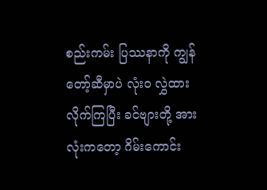စည်းကမ်း ပြဿနာကို ကျွန်တော့်ဆီမှာပဲ လုံးဝ လွှဲထားလိုက်ကြပြီး ခင်ဗျားတို့ အားလုံးကတော့ ဂိမ်းကောင်း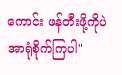ကောင်း ဖန်တီးဖို့ကိုပဲ အာရုံစိုက်ကြပါ"